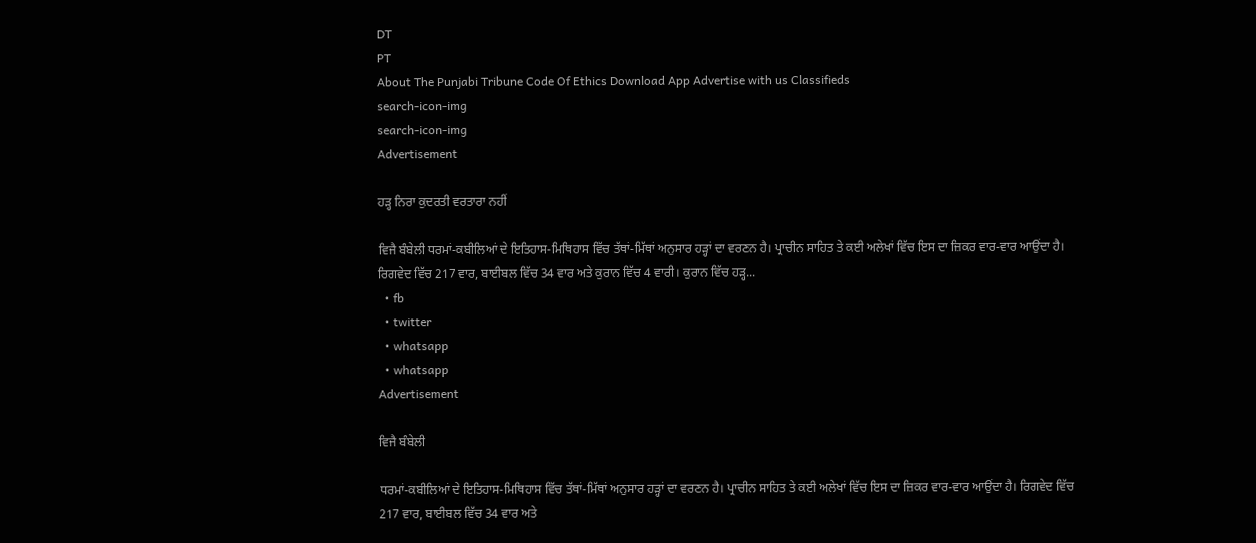DT
PT
About The Punjabi Tribune Code Of Ethics Download App Advertise with us Classifieds
search-icon-img
search-icon-img
Advertisement

ਹੜ੍ਹ ਨਿਰਾ ਕੁਦਰਤੀ ਵਰਤਾਰਾ ਨਹੀਂ

ਵਿਜੈ ਬੰਬੇਲੀ ਧਰਮਾਂ-ਕਬੀਲਿਆਂ ਦੇ ਇਤਿਹਾਸ-ਮਿਥਿਹਾਸ ਵਿੱਚ ਤੱਥਾਂ-ਮਿੱਥਾਂ ਅਨੁਸਾਰ ਹੜ੍ਹਾਂ ਦਾ ਵਰਣਨ ਹੈ। ਪ੍ਰਾਚੀਨ ਸਾਹਿਤ ਤੇ ਕਈ ਅਲੇਖਾਂ ਵਿੱਚ ਇਸ ਦਾ ਜ਼ਿਕਰ ਵਾਰ-ਵਾਰ ਆਉਂਦਾ ਹੈ। ਰਿਗਵੇਦ ਵਿੱਚ 217 ਵਾਰ, ਬਾਈਬਲ ਵਿੱਚ 34 ਵਾਰ ਅਤੇ ਕੁਰਾਨ ਵਿੱਚ 4 ਵਾਰੀ। ਕੁਰਾਨ ਵਿੱਚ ਹੜ੍ਹ...
  • fb
  • twitter
  • whatsapp
  • whatsapp
Advertisement

ਵਿਜੈ ਬੰਬੇਲੀ

ਧਰਮਾਂ-ਕਬੀਲਿਆਂ ਦੇ ਇਤਿਹਾਸ-ਮਿਥਿਹਾਸ ਵਿੱਚ ਤੱਥਾਂ-ਮਿੱਥਾਂ ਅਨੁਸਾਰ ਹੜ੍ਹਾਂ ਦਾ ਵਰਣਨ ਹੈ। ਪ੍ਰਾਚੀਨ ਸਾਹਿਤ ਤੇ ਕਈ ਅਲੇਖਾਂ ਵਿੱਚ ਇਸ ਦਾ ਜ਼ਿਕਰ ਵਾਰ-ਵਾਰ ਆਉਂਦਾ ਹੈ। ਰਿਗਵੇਦ ਵਿੱਚ 217 ਵਾਰ, ਬਾਈਬਲ ਵਿੱਚ 34 ਵਾਰ ਅਤੇ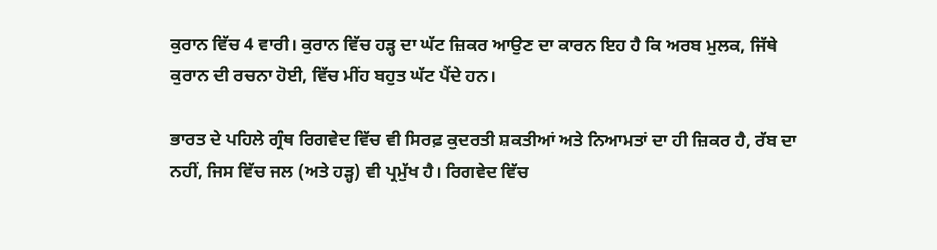ਕੁਰਾਨ ਵਿੱਚ 4 ਵਾਰੀ। ਕੁਰਾਨ ਵਿੱਚ ਹੜ੍ਹ ਦਾ ਘੱਟ ਜ਼ਿਕਰ ਆਉਣ ਦਾ ਕਾਰਨ ਇਹ ਹੈ ਕਿ ਅਰਬ ਮੁਲਕ, ਜਿੱਥੇ ਕੁਰਾਨ ਦੀ ਰਚਨਾ ਹੋਈ, ਵਿੱਚ ਮੀਂਹ ਬਹੁਤ ਘੱਟ ਪੈਂਦੇ ਹਨ।

ਭਾਰਤ ਦੇ ਪਹਿਲੇ ਗ੍ਰੰਥ ਰਿਗਵੇਦ ਵਿੱਚ ਵੀ ਸਿਰਫ਼ ਕੁਦਰਤੀ ਸ਼ਕਤੀਆਂ ਅਤੇ ਨਿਆਮਤਾਂ ਦਾ ਹੀ ਜ਼ਿਕਰ ਹੈ, ਰੱਬ ਦਾ ਨਹੀਂ, ਜਿਸ ਵਿੱਚ ਜਲ (ਅਤੇ ਹੜ੍ਹ) ਵੀ ਪ੍ਰਮੁੱਖ ਹੈ। ਰਿਗਵੇਦ ਵਿੱਚ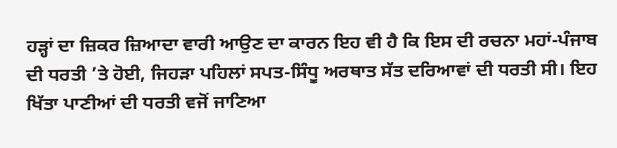ਹੜ੍ਹਾਂ ਦਾ ਜ਼ਿਕਰ ਜ਼ਿਆਦਾ ਵਾਰੀ ਆਉਣ ਦਾ ਕਾਰਨ ਇਹ ਵੀ ਹੈ ਕਿ ਇਸ ਦੀ ਰਚਨਾ ਮਹਾਂ-ਪੰਜਾਬ ਦੀ ਧਰਤੀ ’ਤੇ ਹੋਈ, ਜਿਹੜਾ ਪਹਿਲਾਂ ਸਪਤ-ਸਿੰਧੂ ਅਰਥਾਤ ਸੱਤ ਦਰਿਆਵਾਂ ਦੀ ਧਰਤੀ ਸੀ। ਇਹ ਖਿੱਤਾ ਪਾਣੀਆਂ ਦੀ ਧਰਤੀ ਵਜੋਂ ਜਾਣਿਆ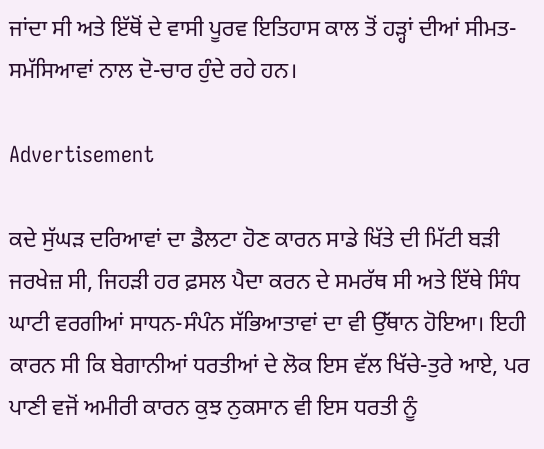ਜਾਂਦਾ ਸੀ ਅਤੇ ਇੱਥੋਂ ਦੇ ਵਾਸੀ ਪੂਰਵ ਇਤਿਹਾਸ ਕਾਲ ਤੋਂ ਹੜ੍ਹਾਂ ਦੀਆਂ ਸੀਮਤ-ਸਮੱਸਿਆਵਾਂ ਨਾਲ ਦੋ-ਚਾਰ ਹੁੰਦੇ ਰਹੇ ਹਨ।

Advertisement

ਕਦੇ ਸੁੱਘੜ ਦਰਿਆਵਾਂ ਦਾ ਡੈਲਟਾ ਹੋਣ ਕਾਰਨ ਸਾਡੇ ਖਿੱਤੇ ਦੀ ਮਿੱਟੀ ਬੜੀ ਜਰਖੇਜ਼ ਸੀ, ਜਿਹੜੀ ਹਰ ਫ਼ਸਲ ਪੈਦਾ ਕਰਨ ਦੇ ਸਮਰੱਥ ਸੀ ਅਤੇ ਇੱਥੇ ਸਿੰਧ ਘਾਟੀ ਵਰਗੀਆਂ ਸਾਧਨ-ਸੰਪੰਨ ਸੱਭਿਆਤਾਵਾਂ ਦਾ ਵੀ ਉੱਥਾਨ ਹੋਇਆ। ਇਹੀ ਕਾਰਨ ਸੀ ਕਿ ਬੇਗਾਨੀਆਂ ਧਰਤੀਆਂ ਦੇ ਲੋਕ ਇਸ ਵੱਲ ਖਿੱਚੇ-ਤੁਰੇ ਆਏ, ਪਰ ਪਾਣੀ ਵਜੋਂ ਅਮੀਰੀ ਕਾਰਨ ਕੁਝ ਨੁਕਸਾਨ ਵੀ ਇਸ ਧਰਤੀ ਨੂੰ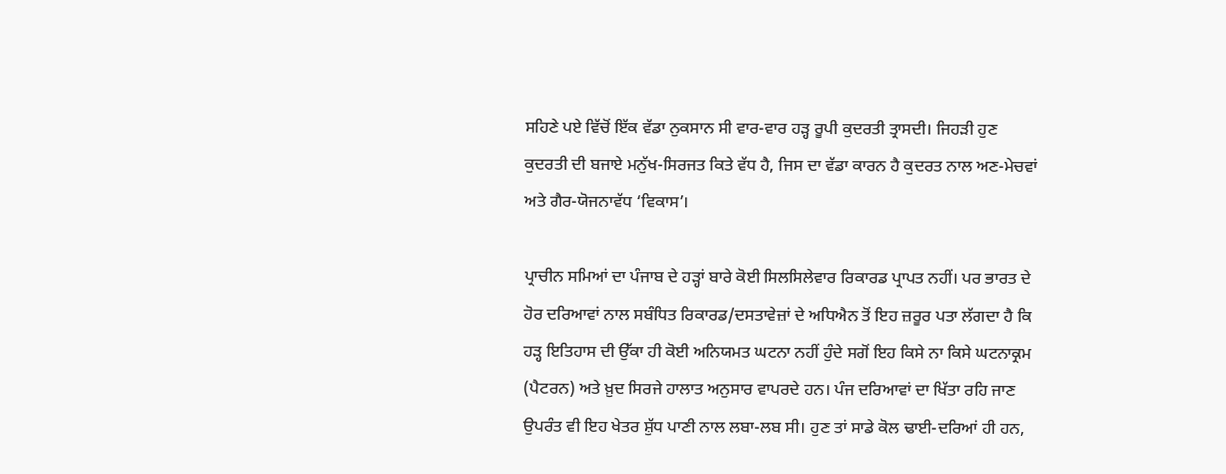ਸਹਿਣੇ ਪਏ ਵਿੱਚੋਂ ਇੱਕ ਵੱਡਾ ਨੁਕਸਾਨ ਸੀ ਵਾਰ-ਵਾਰ ਹੜ੍ਹ ਰੂਪੀ ਕੁਦਰਤੀ ਤ੍ਰਾਸਦੀ। ਜਿਹੜੀ ਹੁਣ ਕੁਦਰਤੀ ਦੀ ਬਜਾਏ ਮਨੁੱਖ-ਸਿਰਜਤ ਕਿਤੇ ਵੱਧ ਹੈ, ਜਿਸ ਦਾ ਵੱਡਾ ਕਾਰਨ ਹੈ ਕੁਦਰਤ ਨਾਲ ਅਣ-ਮੇਚਵਾਂ ਅਤੇ ਗੈਰ-ਯੋਜਨਾਵੱਧ ‘ਵਿਕਾਸ’।

ਪ੍ਰਾਚੀਨ ਸਮਿਆਂ ਦਾ ਪੰਜਾਬ ਦੇ ਹੜ੍ਹਾਂ ਬਾਰੇ ਕੋਈ ਸਿਲਸਿਲੇਵਾਰ ਰਿਕਾਰਡ ਪ੍ਰਾਪਤ ਨਹੀਂ। ਪਰ ਭਾਰਤ ਦੇ ਹੋਰ ਦਰਿਆਵਾਂ ਨਾਲ ਸਬੰਧਿਤ ਰਿਕਾਰਡ/ਦਸਤਾਵੇਜ਼ਾਂ ਦੇ ਅਧਿਐਨ ਤੋਂ ਇਹ ਜ਼ਰੂਰ ਪਤਾ ਲੱਗਦਾ ਹੈ ਕਿ ਹੜ੍ਹ ਇਤਿਹਾਸ ਦੀ ਉੱਕਾ ਹੀ ਕੋਈ ਅਨਿਯਮਤ ਘਟਨਾ ਨਹੀਂ ਹੁੰਦੇ ਸਗੋਂ ਇਹ ਕਿਸੇ ਨਾ ਕਿਸੇ ਘਟਨਾਕ੍ਰਮ (ਪੈਟਰਨ) ਅਤੇ ਖ਼ੁਦ ਸਿਰਜੇ ਹਾਲਾਤ ਅਨੁਸਾਰ ਵਾਪਰਦੇ ਹਨ। ਪੰਜ ਦਰਿਆਵਾਂ ਦਾ ਖਿੱਤਾ ਰਹਿ ਜਾਣ ਉਪਰੰਤ ਵੀ ਇਹ ਖੇਤਰ ਸ਼ੁੱਧ ਪਾਣੀ ਨਾਲ ਲਬਾ-ਲਬ ਸੀ। ਹੁਣ ਤਾਂ ਸਾਡੇ ਕੋਲ ਢਾਈ-ਦਰਿਆਂ ਹੀ ਹਨ,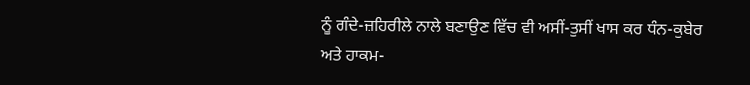ਨੂੰ ਗੰਦੇ-ਜ਼ਹਿਰੀਲੇ ਨਾਲੇ ਬਣਾਉਣ ਵਿੱਚ ਵੀ ਅਸੀਂ-ਤੁਸੀਂ ਖਾਸ ਕਰ ਧੰਨ-ਕੁਬੇਰ ਅਤੇ ਹਾਕਮ-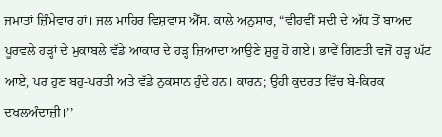ਜਮਾਤਾਂ ਜ਼ਿੰਮੇਵਾਰ ਹਾਂ। ਜਲ ਮਾਹਿਰ ਵਿਸ਼ਵਾਸ ਐੱਸ. ਕਾਲੇ ਅਨੁਸਾਰ, “ਵੀਹਵੀਂ ਸਦੀ ਦੇ ਅੱਧ ਤੋਂ ਬਾਅਦ ਪੂਰਵਲੇ ਹੜ੍ਹਾਂ ਦੇ ਮੁਕਾਬਲੇ ਵੱਡੇ ਆਕਾਰ ਦੇ ਹੜ੍ਹ ਜ਼ਿਆਦਾ ਆਉਣੇ ਸ਼ੁਰੂ ਹੋ ਗਏ। ਭਾਵੇਂ ਗਿਣਤੀ ਵਜੋਂ ਹੜ੍ਹ ਘੱਟ ਆਏ, ਪਰ ਹੁਣ ਬਹੁ-ਪਰਤੀ ਅਤੇ ਵੱਡੇ ਨੁਕਸਾਨ ਹੁੰਦੇ ਹਨ। ਕਾਰਨ; ਉਹੀ ਕੁਦਰਤ ਵਿੱਚ ਬੇ-ਕਿਰਕ ਦਖਲਅੰਦਾਜ਼ੀ।’’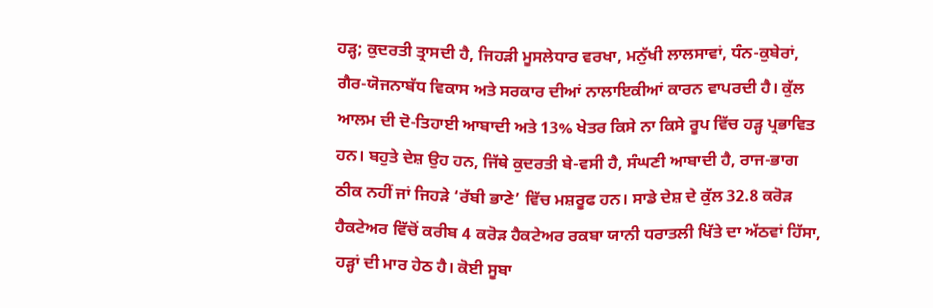ਹੜ੍ਹ; ਕੁਦਰਤੀ ਤ੍ਰਾਸਦੀ ਹੈ, ਜਿਹੜੀ ਮੂਸਲੇਧਾਰ ਵਰਖਾ, ਮਨੁੱਖੀ ਲਾਲਸਾਵਾਂ, ਧੰਨ-ਕੁਬੇਰਾਂ, ਗੈਰ-ਯੋਜਨਾਬੱਧ ਵਿਕਾਸ ਅਤੇ ਸਰਕਾਰ ਦੀਆਂ ਨਾਲਾਇਕੀਆਂ ਕਾਰਨ ਵਾਪਰਦੀ ਹੈ। ਕੁੱਲ ਆਲਮ ਦੀ ਦੋ-ਤਿਹਾਈ ਆਬਾਦੀ ਅਤੇ 13% ਖੇਤਰ ਕਿਸੇ ਨਾ ਕਿਸੇ ਰੂਪ ਵਿੱਚ ਹੜ੍ਹ ਪ੍ਰਭਾਵਿਤ ਹਨ। ਬਹੁਤੇ ਦੇਸ਼ ਉਹ ਹਨ, ਜਿੱਥੇ ਕੁਦਰਤੀ ਬੇ-ਵਸੀ ਹੈ, ਸੰਘਣੀ ਆਬਾਦੀ ਹੈ, ਰਾਜ-ਭਾਗ ਠੀਕ ਨਹੀਂ ਜਾਂ ਜਿਹੜੇ ‘ਰੱਬੀ ਭਾਣੇ’ ਵਿੱਚ ਮਸ਼ਰੂਫ ਹਨ। ਸਾਡੇ ਦੇਸ਼ ਦੇ ਕੁੱਲ 32.8 ਕਰੋੜ ਹੈਕਟੇਅਰ ਵਿੱਚੋਂ ਕਰੀਬ 4 ਕਰੋੜ ਹੈਕਟੇਅਰ ਰਕਬਾ ਯਾਨੀ ਧਰਾਤਲੀ ਖਿੱਤੇ ਦਾ ਅੱਠਵਾਂ ਹਿੱਸਾ, ਹੜ੍ਹਾਂ ਦੀ ਮਾਰ ਹੇਠ ਹੈ। ਕੋਈ ਸੂਬਾ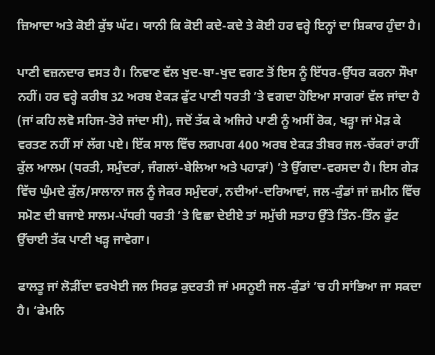ਜ਼ਿਆਦਾ ਅਤੇ ਕੋਈ ਕੁੱਝ ਘੱਟ। ਯਾਨੀ ਕਿ ਕੋਈ ਕਦੇ-ਕਦੇ ਤੇ ਕੋਈ ਹਰ ਵਰ੍ਹੇ ਇਨ੍ਹਾਂ ਦਾ ਸ਼ਿਕਾਰ ਹੁੰਦਾ ਹੈ।

ਪਾਣੀ ਵਜ਼ਨਦਾਰ ਵਸਤ ਹੈ। ਨਿਵਾਣ ਵੱਲ ਖੁਦ-ਬਾ-ਖੁਦ ਵਗਣ ਤੋਂ ਇਸ ਨੂੰ ਇੱਧਰ-ਉੱਧਰ ਕਰਨਾ ਸੌਖਾ ਨਹੀਂ। ਹਰ ਵਰ੍ਹੇ ਕਰੀਬ 32 ਅਰਬ ਏਕੜ ਫੁੱਟ ਪਾਣੀ ਧਰਤੀ ’ਤੇ ਵਗਦਾ ਹੋਇਆ ਸਾਗਰਾਂ ਵੱਲ ਜਾਂਦਾ ਹੈ (ਜਾਂ ਕਹਿ ਲਵੋ ਸਹਿਜ-ਤੋਰੇ ਜਾਂਦਾ ਸੀ), ਜਦੋਂ ਤੱਕ ਕੇ ਅਜਿਹੇ ਪਾਣੀ ਨੂੰ ਅਸੀਂ ਰੋਕ, ਖੜ੍ਹਾ ਜਾਂ ਮੋੜ ਕੇ ਵਰਤਣ ਨਹੀਂ ਸਾਂ ਲੱਗ ਪਏ। ਇੱਕ ਸਾਲ ਵਿੱਚ ਲਗਪਗ 400 ਅਰਬ ਏਕੜ ਤੀਬਰ ਜਲ-ਚੱਕਰਾਂ ਰਾਹੀਂ ਕੁੱਲ ਆਲਮ (ਧਰਤੀ, ਸਮੁੰਦਰਾਂ, ਜੰਗਲਾਂ-ਬੇਲਿਆ ਅਤੇ ਪਹਾੜਾਂ) ’ਤੇ ਉੱਗਦਾ-ਵਰਸਦਾ ਹੈ। ਇਸ ਗੇੜ ਵਿੱਚ ਘੁੰਮਦੇ ਕੁੱਲ/ਸਾਲਾਨਾ ਜਲ ਨੂੰ ਜੇਕਰ ਸਮੁੰਦਰਾਂ, ਨਦੀਆਂ-ਦਰਿਆਵਾਂ, ਜਲ-ਕੁੰਡਾਂ ਜਾਂ ਜ਼ਮੀਨ ਵਿੱਚ ਸਮੋਣ ਦੀ ਬਜਾਏ ਸਾਲਮ-ਪੱਧਰੀ ਧਰਤੀ ’ਤੇ ਵਿਛਾ ਦੇਈਏ ਤਾਂ ਸਮੁੱਚੀ ਸਤਾਹ ਉੱਤੇ ਤਿੰਨ-ਤਿੰਨ ਫੁੱਟ ਉੱਚਾਈ ਤੱਕ ਪਾਣੀ ਖੜ੍ਹ ਜਾਵੇਗਾ।

ਫਾਲਤੂ ਜਾਂ ਲੋੜੀਂਦਾ ਵਰਖੇਈ ਜਲ ਸਿਰਫ਼ ਕੁਦਰਤੀ ਜਾਂ ਮਸਨੂਈ ਜਲ-ਕੁੰਡਾਂ ’ਚ ਹੀ ਸਾਂਭਿਆ ਜਾ ਸਕਦਾ ਹੈ। ‘ਫੇਮਨਿ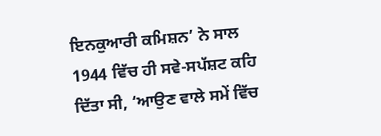ਇਨਕੁਆਰੀ ਕਮਿਸ਼ਨ’ ਨੇ ਸਾਲ 1944 ਵਿੱਚ ਹੀ ਸਵੇ-ਸਪੱਸ਼ਟ ਕਹਿ ਦਿੱਤਾ ਸੀ, ‘ਆਉਣ ਵਾਲੇ ਸਮੇਂ ਵਿੱਚ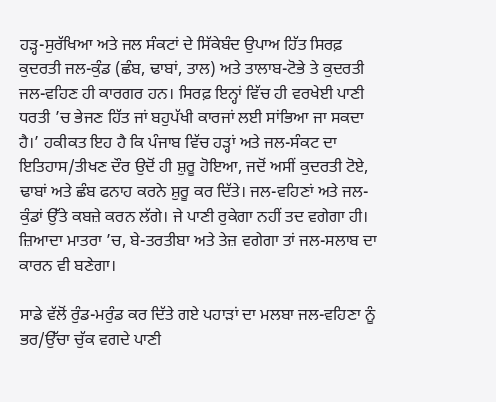ਹੜ੍ਹ-ਸੁਰੱਖਿਆ ਅਤੇ ਜਲ ਸੰਕਟਾਂ ਦੇ ਸਿੱਕੇਬੰਦ ਉਪਾਅ ਹਿੱਤ ਸਿਰਫ਼ ਕੁਦਰਤੀ ਜਲ-ਕੁੰਡ (ਛੰਬ, ਢਾਬਾਂ, ਤਾਲ) ਅਤੇ ਤਾਲਾਬ-ਟੋਭੇ ਤੇ ਕੁਦਰਤੀ ਜਲ-ਵਹਿਣ ਹੀ ਕਾਰਗਰ ਹਨ। ਸਿਰਫ਼ ਇਨ੍ਹਾਂ ਵਿੱਚ ਹੀ ਵਰਖੇਈ ਪਾਣੀ ਧਰਤੀ ’ਚ ਭੇਜਣ ਹਿੱਤ ਜਾਂ ਬਹੁਪੱਖੀ ਕਾਰਜਾਂ ਲਈ ਸਾਂਭਿਆ ਜਾ ਸਕਦਾ ਹੈ।’ ਹਕੀਕਤ ਇਹ ਹੈ ਕਿ ਪੰਜਾਬ ਵਿੱਚ ਹੜ੍ਹਾਂ ਅਤੇ ਜਲ-ਸੰਕਟ ਦਾ ਇਤਿਹਾਸ/ਤੀਖਣ ਦੌਰ ਉਦੋਂ ਹੀ ਸ਼ੁਰੂ ਹੋਇਆ, ਜਦੋਂ ਅਸੀਂ ਕੁਦਰਤੀ ਟੋਏ, ਢਾਬਾਂ ਅਤੇ ਛੰਬ ਫਨਾਹ ਕਰਨੇ ਸ਼ੁਰੂ ਕਰ ਦਿੱਤੇ। ਜਲ-ਵਹਿਣਾਂ ਅਤੇ ਜਲ-ਕੁੰਡਾਂ ਉੱਤੇ ਕਬਜ਼ੇ ਕਰਨ ਲੱਗੇ। ਜੇ ਪਾਣੀ ਰੁਕੇਗਾ ਨਹੀਂ ਤਦ ਵਗੇਗਾ ਹੀ। ਜ਼ਿਆਦਾ ਮਾਤਰਾ ’ਚ, ਬੇ-ਤਰਤੀਬਾ ਅਤੇ ਤੇਜ਼ ਵਗੇਗਾ ਤਾਂ ਜਲ-ਸਲਾਬ ਦਾ ਕਾਰਨ ਵੀ ਬਣੇਗਾ।

ਸਾਡੇ ਵੱਲੋਂ ਰੁੰਡ-ਮਰੁੰਡ ਕਰ ਦਿੱਤੇ ਗਏ ਪਹਾੜਾਂ ਦਾ ਮਲਬਾ ਜਲ-ਵਹਿਣਾ ਨੂੰ ਭਰ/ਉੱਚਾ ਚੁੱਕ ਵਗਦੇ ਪਾਣੀ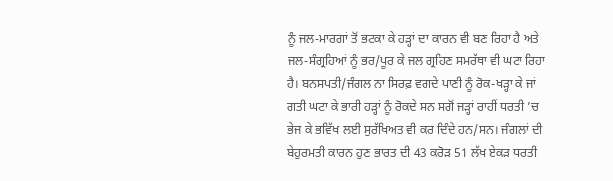ਨੂੰ ਜਲ-ਮਾਰਗਾਂ ਤੋਂ ਭਟਕਾ ਕੇ ਹੜ੍ਹਾਂ ਦਾ ਕਾਰਨ ਵੀ ਬਣ ਰਿਹਾ ਹੈ ਅਤੇ ਜਲ-ਸੰਗ੍ਰਹਿਆਂ ਨੂੰ ਭਰ/ਪੂਰ ਕੇ ਜਲ ਗ੍ਰਹਿਣ ਸਮਰੱਥਾ ਵੀ ਘਟਾ ਰਿਹਾ ਹੈ। ਬਨਸਪਤੀ/ਜੰਗਲ ਨਾ ਸਿਰਫ਼ ਵਗਦੇ ਪਾਣੀ ਨੂੰ ਰੋਕ-ਖੜ੍ਹਾ ਕੇ ਜਾਂ ਗਤੀ ਘਟਾ ਕੇ ਭਾਰੀ ਹੜ੍ਹਾਂ ਨੂੰ ਰੋਕਦੇ ਸਨ ਸਗੋਂ ਜੜ੍ਹਾਂ ਰਾਹੀਂ ਧਰਤੀ ’ਚ ਭੇਜ ਕੇ ਭਵਿੱਖ ਲਈ ਸੁਰੱਖਿਅਤ ਵੀ ਕਰ ਦਿੰਦੇ ਹਨ/ਸਨ। ਜੰਗਲਾਂ ਦੀ ਬੇਹੁਰਮਤੀ ਕਾਰਨ ਹੁਣ ਭਾਰਤ ਦੀ 43 ਕਰੋੜ 51 ਲੱਖ ਏਕੜ ਧਰਤੀ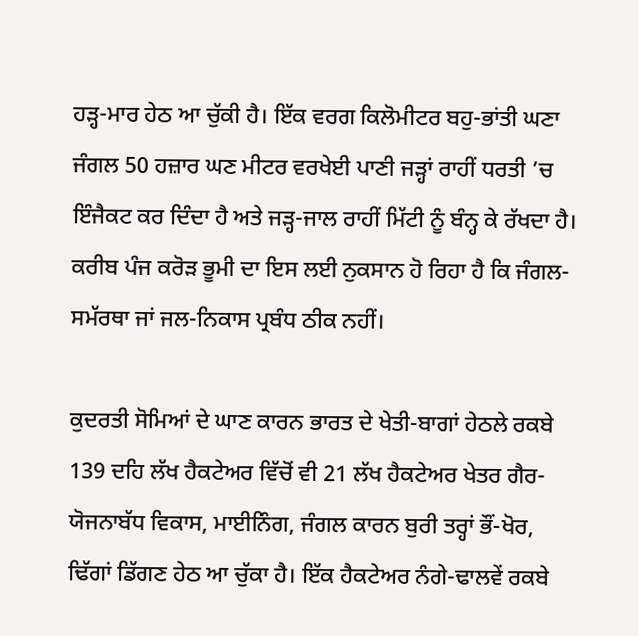ਹੜ੍ਹ-ਮਾਰ ਹੇਠ ਆ ਚੁੱਕੀ ਹੈ। ਇੱਕ ਵਰਗ ਕਿਲੋਮੀਟਰ ਬਹੁ-ਭਾਂਤੀ ਘਣਾ ਜੰਗਲ 50 ਹਜ਼ਾਰ ਘਣ ਮੀਟਰ ਵਰਖੇਈ ਪਾਣੀ ਜੜ੍ਹਾਂ ਰਾਹੀਂ ਧਰਤੀ ’ਚ ਇੰਜੈਕਟ ਕਰ ਦਿੰਦਾ ਹੈ ਅਤੇ ਜੜ੍ਹ-ਜਾਲ ਰਾਹੀਂ ਮਿੱਟੀ ਨੂੰ ਬੰਨ੍ਹ ਕੇ ਰੱਖਦਾ ਹੈ। ਕਰੀਬ ਪੰਜ ਕਰੋੜ ਭੂਮੀ ਦਾ ਇਸ ਲਈ ਨੁਕਸਾਨ ਹੋ ਰਿਹਾ ਹੈ ਕਿ ਜੰਗਲ-ਸਮੱਰਥਾ ਜਾਂ ਜਲ-ਨਿਕਾਸ ਪ੍ਰਬੰਧ ਠੀਕ ਨਹੀਂ।

ਕੁਦਰਤੀ ਸੋਮਿਆਂ ਦੇ ਘਾਣ ਕਾਰਨ ਭਾਰਤ ਦੇ ਖੇਤੀ-ਬਾਗਾਂ ਹੇਠਲੇ ਰਕਬੇ 139 ਦਹਿ ਲੱਖ ਹੈਕਟੇਅਰ ਵਿੱਚੋਂ ਵੀ 21 ਲੱਖ ਹੈਕਟੇਅਰ ਖੇਤਰ ਗੈਰ-ਯੋਜਨਾਬੱਧ ਵਿਕਾਸ, ਮਾਈਨਿੰਗ, ਜੰਗਲ ਕਾਰਨ ਬੁਰੀ ਤਰ੍ਹਾਂ ਭੌਂ-ਖੋਰ, ਢਿੱਗਾਂ ਡਿੱਗਣ ਹੇਠ ਆ ਚੁੱਕਾ ਹੈ। ਇੱਕ ਹੈਕਟੇਅਰ ਨੰਗੇ-ਢਾਲਵੇਂ ਰਕਬੇ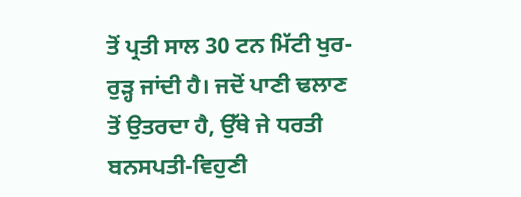ਤੋਂ ਪ੍ਰਤੀ ਸਾਲ 30 ਟਨ ਮਿੱਟੀ ਖੁਰ-ਰੁੜ੍ਹ ਜਾਂਦੀ ਹੈ। ਜਦੋਂ ਪਾਣੀ ਢਲਾਣ ਤੋਂ ਉਤਰਦਾ ਹੈ, ਉੱਥੇ ਜੇ ਧਰਤੀ ਬਨਸਪਤੀ-ਵਿਹੁਣੀ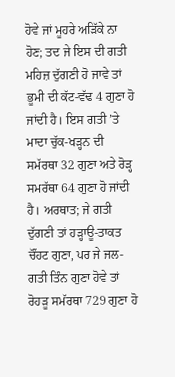ਹੋਵੇ ਜਾਂ ਮੂਹਰੇ ਅੜਿੱਕੇ ਨਾ ਹੋਣ; ਤਦ ਜੇ ਇਸ ਦੀ ਗਤੀ ਮਹਿਜ਼ ਦੁੱਗਣੀ ਹੋ ਜਾਵੇ ਤਾਂ ਭੂਮੀ ਦੀ ਕੱਟ-ਵੱਢ 4 ਗੁਣਾ ਹੋ ਜਾਂਦੀ ਹੈ। ਇਸ ਗਤੀ ’ਤੇ ਮਾਦਾ ਚੁੱਕ-ਖੜ੍ਹਨ ਦੀ ਸਮੱਰਥਾ 32 ਗੁਣਾ ਅਤੇ ਰੋੜ੍ਹ ਸਮਰੱਥਾ 64 ਗੁਣਾ ਹੋ ਜਾਂਦੀ ਹੈ। ਅਰਥਾਤ; ਜੇ ਗਤੀ ਦੁੱਗਣੀ ਤਾਂ ਹੜ੍ਹਾਊ-ਤਾਕਤ ਚੌਂਹਟ ਗੁਣਾ, ਪਰ ਜੇ ਜਲ-ਗਤੀ ਤਿੰਨ ਗੁਣਾ ਹੋਵੇ ਤਾਂ ਰੋਹੜੂ ਸਮੱਰਥਾ 729 ਗੁਣਾ ਹੋ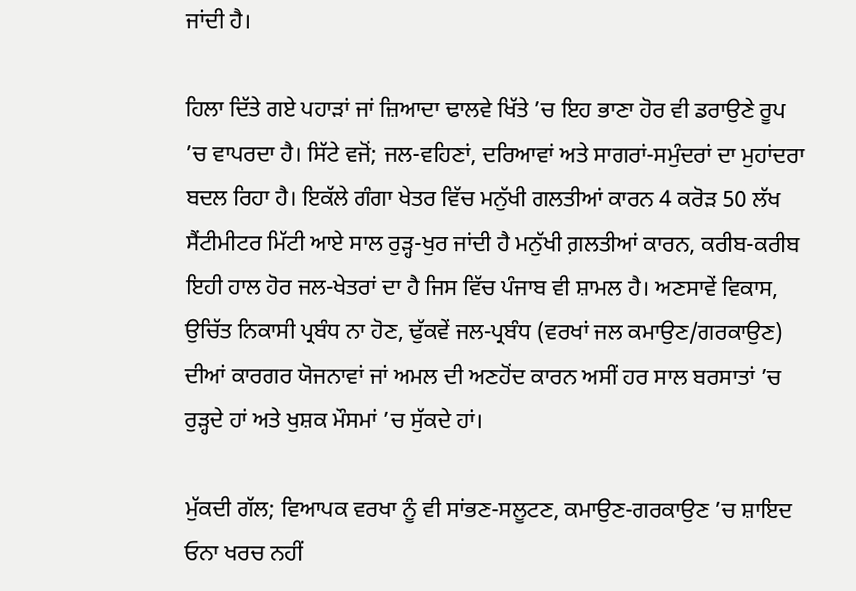ਜਾਂਦੀ ਹੈ।

ਹਿਲਾ ਦਿੱਤੇ ਗਏ ਪਹਾੜਾਂ ਜਾਂ ਜ਼ਿਆਦਾ ਢਾਲਵੇ ਖਿੱਤੇ ’ਚ ਇਹ ਭਾਣਾ ਹੋਰ ਵੀ ਡਰਾਉਣੇ ਰੂਪ ’ਚ ਵਾਪਰਦਾ ਹੈ। ਸਿੱਟੇ ਵਜੋਂ; ਜਲ-ਵਹਿਣਾਂ, ਦਰਿਆਵਾਂ ਅਤੇ ਸਾਗਰਾਂ-ਸਮੁੰਦਰਾਂ ਦਾ ਮੁਹਾਂਦਰਾ ਬਦਲ ਰਿਹਾ ਹੈ। ਇਕੱਲੇ ਗੰਗਾ ਖੇਤਰ ਵਿੱਚ ਮਨੁੱਖੀ ਗਲਤੀਆਂ ਕਾਰਨ 4 ਕਰੋੜ 50 ਲੱਖ ਸੈਂਟੀਮੀਟਰ ਮਿੱਟੀ ਆਏ ਸਾਲ ਰੁੜ੍ਹ-ਖੁਰ ਜਾਂਦੀ ਹੈ ਮਨੁੱਖੀ ਗ਼ਲਤੀਆਂ ਕਾਰਨ, ਕਰੀਬ-ਕਰੀਬ ਇਹੀ ਹਾਲ ਹੋਰ ਜਲ-ਖੇਤਰਾਂ ਦਾ ਹੈ ਜਿਸ ਵਿੱਚ ਪੰਜਾਬ ਵੀ ਸ਼ਾਮਲ ਹੈ। ਅਣਸਾਵੇਂ ਵਿਕਾਸ, ਉਚਿੱਤ ਨਿਕਾਸੀ ਪ੍ਰਬੰਧ ਨਾ ਹੋਣ, ਢੁੱਕਵੇਂ ਜਲ-ਪ੍ਰਬੰਧ (ਵਰਖਾਂ ਜਲ ਕਮਾਉਣ/ਗਰਕਾਉਣ) ਦੀਆਂ ਕਾਰਗਰ ਯੋਜਨਾਵਾਂ ਜਾਂ ਅਮਲ ਦੀ ਅਣਹੋਂਦ ਕਾਰਨ ਅਸੀਂ ਹਰ ਸਾਲ ਬਰਸਾਤਾਂ ’ਚ ਰੁੜ੍ਹਦੇ ਹਾਂ ਅਤੇ ਖੁਸ਼ਕ ਮੌਸਮਾਂ ’ਚ ਸੁੱਕਦੇ ਹਾਂ।

ਮੁੱਕਦੀ ਗੱਲ; ਵਿਆਪਕ ਵਰਖਾ ਨੂੰ ਵੀ ਸਾਂਭਣ-ਸਲੂਟਣ, ਕਮਾਉਣ-ਗਰਕਾਉਣ ’ਚ ਸ਼ਾਇਦ ਓਨਾ ਖਰਚ ਨਹੀਂ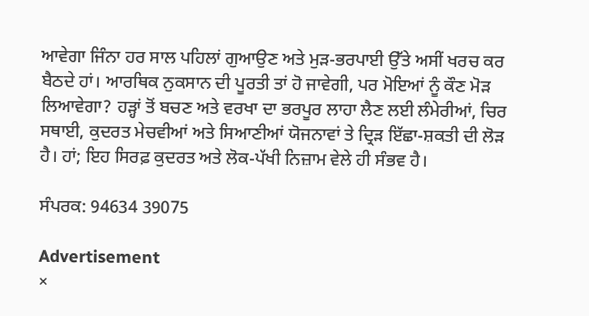ਆਵੇਗਾ ਜਿੰਨਾ ਹਰ ਸਾਲ ਪਹਿਲਾਂ ਗੁਆਉਣ ਅਤੇ ਮੁੜ-ਭਰਪਾਈ ਉੱਤੇ ਅਸੀਂ ਖਰਚ ਕਰ ਬੈਠਦੇ ਹਾਂ। ਆਰਥਿਕ ਨੁਕਸਾਨ ਦੀ ਪੂਰਤੀ ਤਾਂ ਹੋ ਜਾਵੇਗੀ, ਪਰ ਮੋਇਆਂ ਨੂੰ ਕੌਣ ਮੋੜ ਲਿਆਵੇਗਾ? ਹੜ੍ਹਾਂ ਤੋਂ ਬਚਣ ਅਤੇ ਵਰਖਾ ਦਾ ਭਰਪੂਰ ਲਾਹਾ ਲੈਣ ਲਈ ਲੰਮੇਰੀਆਂ, ਚਿਰ ਸਥਾਈ, ਕੁਦਰਤ ਮੇਚਵੀਆਂ ਅਤੇ ਸਿਆਣੀਆਂ ਯੋਜਨਾਵਾਂ ਤੇ ਦ੍ਰਿੜ ਇੱਛਾ-ਸ਼ਕਤੀ ਦੀ ਲੋੜ ਹੈ। ਹਾਂ; ਇਹ ਸਿਰਫ਼ ਕੁਦਰਤ ਅਤੇ ਲੋਕ-ਪੱਖੀ ਨਿਜ਼ਾਮ ਵੇਲੇ ਹੀ ਸੰਭਵ ਹੈ।

ਸੰਪਰਕ: 94634 39075

Advertisement
×